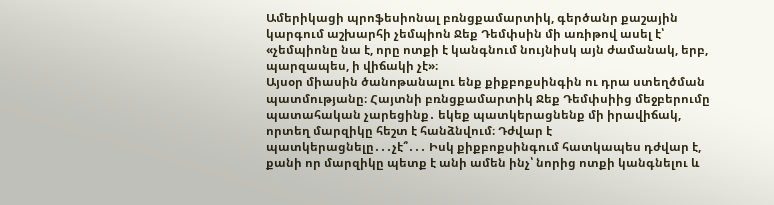Ամերիկացի պրոֆեսիոնալ բռնցքամարտիկ, գերծանր քաշային կարգում աշխարհի չեմպիոն Ջեք Դեմփսին մի առիթով ասել է՝ «չեմպիոնը նա է, որը ոտքի է կանգնում նույնիսկ այն ժամանակ, երբ, պարզապես, ի վիճակի չէ»։
Այսօր միասին ծանոթանալու ենք քիքբոքսինգին ու դրա ստեղծման պատմությանը։ Հայտնի բռնցքամարտիկ Ջեք Դեմփսիից մեջբերումը պատահական չարեցինք․ եկեք պատկերացնենք մի իրավիճակ, որտեղ մարզիկը հեշտ է հանձնվում։ Դժվար է պատկերացնելը․․․չէ՞․․․ Իսկ քիքբոքսինգում հատկապես դժվար է, քանի որ մարզիկը պետք է անի ամեն ինչ՝ նորից ոտքի կանգնելու և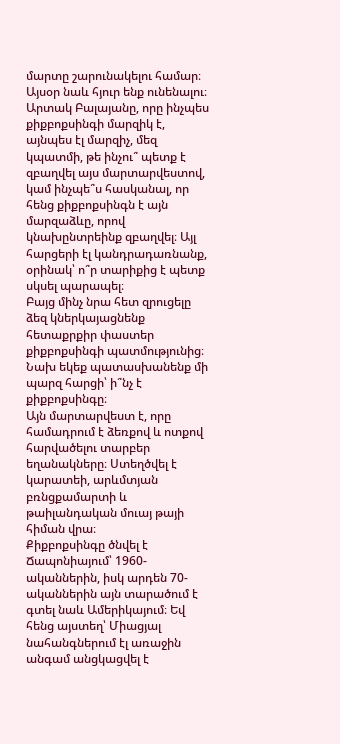մարտը շարունակելու համար։
Այսօր նաև հյուր ենք ունենալու։ Արտակ Բալայանը, որը ինչպես քիքբոքսինգի մարզիկ է, այնպես էլ մարզիչ, մեզ կպատմի, թե ինչու՞ պետք է զբաղվել այս մարտարվեստով, կամ ինչպե՞ս հասկանալ, որ հենց քիքբոքսինգն է այն մարզաձևը, որով կնախընտրեինք զբաղվել։ Այլ հարցերի էլ կանդրադառնանք, օրինակ՝ ո՞ր տարիքից է պետք սկսել պարապել։
Բայց մինչ նրա հետ զրուցելը ձեզ կներկայացնենք հետաքրքիր փաստեր քիքբոքսինգի պատմությունից։ Նախ եկեք պատասխանենք մի պարզ հարցի՝ ի՞նչ է քիքբոքսինգը։
Այն մարտարվեստ է, որը համադրում է ձեռքով և ոտքով հարվածելու տարբեր եղանակները։ Ստեղծվել է կարատեի, արևմտյան բռնցքամարտի և թաիլանդական մուայ թայի հիման վրա։
Քիքբոքսինգը ծնվել է Ճապոնիայում՝ 1960-ականներին, իսկ արդեն 70-ականներին այն տարածում է գտել նաև Ամերիկայում։ Եվ հենց այստեղ՝ Միացյալ նահանգներում էլ առաջին անգամ անցկացվել է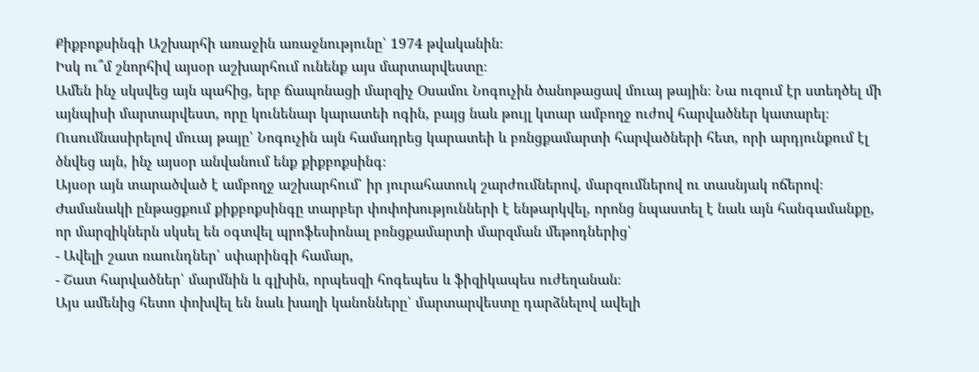Քիքբոքսինգի Աշխարհի առաջին առաջնությունը՝ 1974 թվականին։
Իսկ ու՞մ շնորհիվ այսօր աշխարհում ունենք այս մարտարվեստը։
Ամեն ինչ սկսվեց այն պահից, երբ ճապոնացի մարզիչ Օսամու Նոգուչին ծանոթացավ մուայ թային։ Նա ուզում էր ստեղծել մի այնպիսի մարտարվեստ, որը կունենար կարատեի ոգին, բայց նաև թույլ կտար ամբողջ ուժով հարվածներ կատարել։ Ուսումնասիրելով մուայ թայը՝ Նոգուչին այն համադրեց կարատեի և բռնցքամարտի հարվածների հետ, որի արդյունքում էլ ծնվեց այն, ինչ այսօր անվանում ենք քիքբոքսինգ։
Այսօր այն տարածված է ամբողջ աշխարհում՝ իր յուրահատուկ շարժումներով, մարզումներով ու տասնյակ ոճերով։ Ժամանակի ընթացքում քիքբոքսինգը տարբեր փոփոխությունների է ենթարկվել, որոնց նպաստել է նաև այն հանգամանքը, որ մարզիկներն սկսել են օգտվել պրոֆեսիոնալ բռնցքամարտի մարզման մեթոդներից՝
- Ավելի շատ ռաունդներ՝ սփարինգի համար,
- Շատ հարվածներ՝ մարմնին և գլխին, որպեսզի հոգեպես և ֆիզիկապես ուժեղանան։
Այս ամենից հետո փոխվել են նաև խաղի կանոնները՝ մարտարվեստը դարձնելով ավելի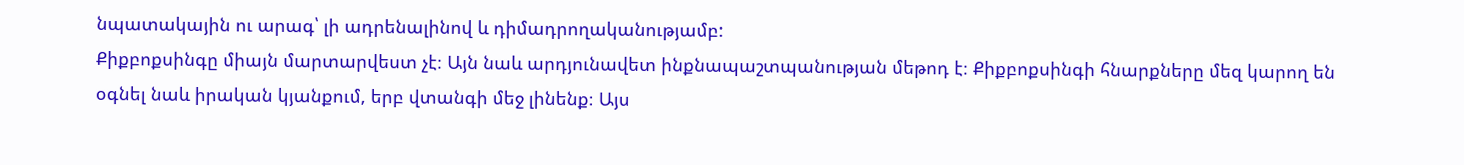նպատակային ու արագ՝ լի ադրենալինով և դիմադրողականությամբ:
Քիքբոքսինգը միայն մարտարվեստ չէ։ Այն նաև արդյունավետ ինքնապաշտպանության մեթոդ է։ Քիքբոքսինգի հնարքները մեզ կարող են օգնել նաև իրական կյանքում, երբ վտանգի մեջ լինենք։ Այս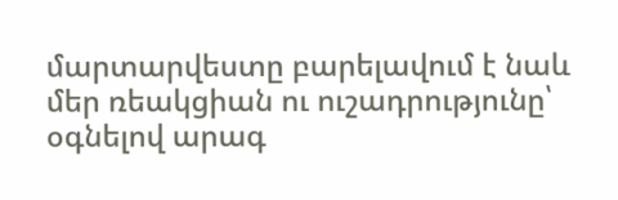մարտարվեստը բարելավում է նաև մեր ռեակցիան ու ուշադրությունը՝ օգնելով արագ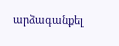արձագանքել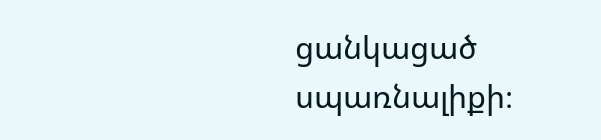ցանկացած սպառնալիքի։